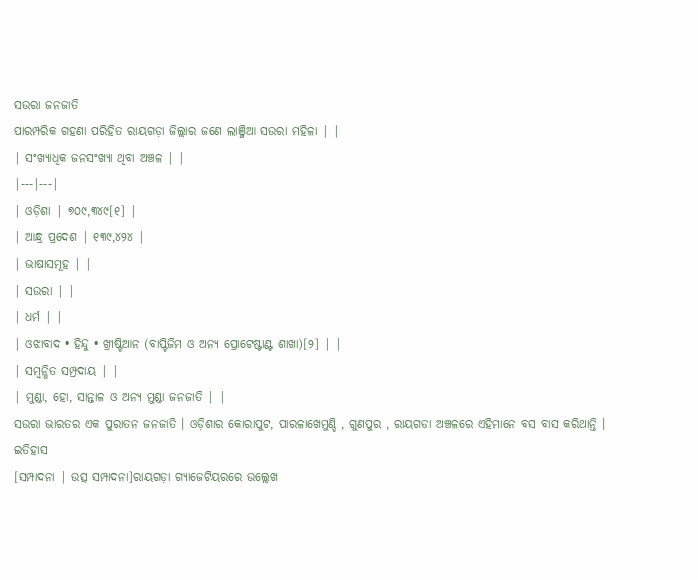ସଉରା ଜନଜାତି
ପାରମ୍ପରିକ ଗହଣା ପରିହିତ ରାୟଗଡ଼ା ଜିଲ୍ଲାର ଜଣେ ଲାଞ୍ଜିଆ ସଉରା ମହିଳା | |
| ସଂଖ୍ୟାଧିକ ଜନସଂଖ୍ୟା ଥିବା ଅଞ୍ଚଳ | |
|---|---|
| ଓଡ଼ିଶା | ୭୦୯,୩୪୯[୧] |
| ଆନ୍ଧ୍ର ପ୍ରଦେଶ | ୧୩୯,୪୨୪ |
| ଭାଷାସମୂହ | |
| ସଉରା | |
| ଧର୍ମ | |
| ଓଝାବାଦ • ହିନ୍ଦୁ • ଖ୍ରୀଷ୍ଟିଆନ (ବାପ୍ଟିଜିମ ଓ ଅନ୍ୟ ପ୍ରୋଟେଷ୍ଟାଣ୍ଟ ଶାଖା)[୨] | |
| ସମ୍ବନ୍ଧିତ ସମ୍ପ୍ରଦାୟ | |
| ମୁଣ୍ଡା, ହୋ, ସାନ୍ତାଳ ଓ ଅନ୍ୟ ମୁଣ୍ଡା ଜନଜାତି | |
ସଉରା ଭାରତର ଏକ ପୁରାତନ ଜନଜାତି । ଓଡ଼ିଶାର କୋରାପୁଟ, ପାରଳାଖେମୁଣ୍ଡି , ଗୁଣପୁର , ରାୟଗଡା ଅଞ୍ଚଳରେ ଏହିମାନେ ବସ ବାସ କରିଥାନ୍ତି ।
ଇତିହାସ
[ସମ୍ପାଦନା | ଉତ୍ସ ସମ୍ପାଦନା]ରାୟଗଡ଼ା ଗ୍ୟାଜେଟିୟରରେ ଉଲ୍ଲେଖ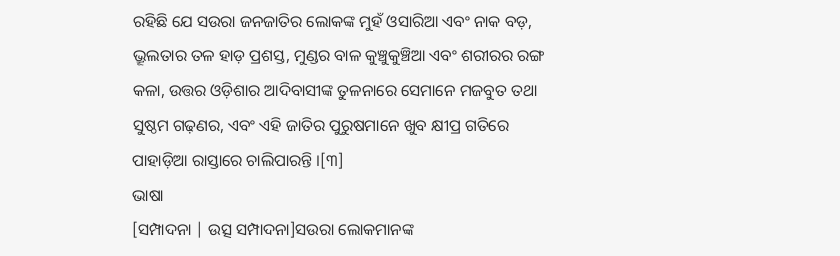ରହିଛି ଯେ ସଉରା ଜନଜାତିର ଲୋକଙ୍କ ମୁହଁ ଓସାରିଆ ଏବଂ ନାକ ବଡ଼, ଭ୍ରୂଲତାର ତଳ ହାଡ଼ ପ୍ରଶସ୍ତ, ମୁଣ୍ଡର ବାଳ କୁଞ୍ଚୁକୁଞ୍ଚିଆ ଏବଂ ଶରୀରର ରଙ୍ଗ କଳା, ଉତ୍ତର ଓଡ଼ିଶାର ଆଦିବାସୀଙ୍କ ତୁଳନାରେ ସେମାନେ ମଜବୁତ ତଥା ସୁଷ୍ଠମ ଗଢ଼ଣର, ଏବଂ ଏହି ଜାତିର ପୁରୁଷମାନେ ଖୁବ କ୍ଷୀପ୍ର ଗତିରେ ପାହାଡ଼ିଆ ରାସ୍ତାରେ ଚାଲିପାରନ୍ତି ।[୩]
ଭାଷା
[ସମ୍ପାଦନା | ଉତ୍ସ ସମ୍ପାଦନା]ସଉରା ଲୋକମାନଙ୍କ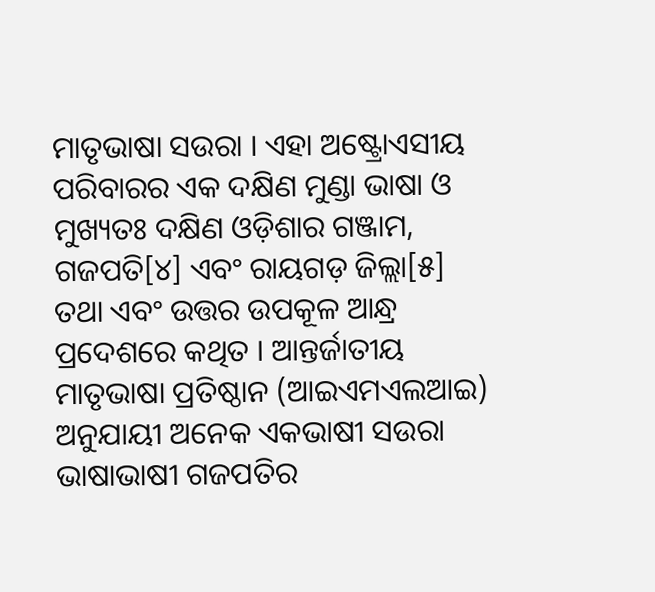ମାତୃଭାଷା ସଉରା । ଏହା ଅଷ୍ଟ୍ରୋଏସୀୟ ପରିବାରର ଏକ ଦକ୍ଷିଣ ମୁଣ୍ଡା ଭାଷା ଓ ମୁଖ୍ୟତଃ ଦକ୍ଷିଣ ଓଡ଼ିଶାର ଗଞ୍ଜାମ, ଗଜପତି[୪] ଏବଂ ରାୟଗଡ଼ ଜିଲ୍ଲା[୫] ତଥା ଏବଂ ଉତ୍ତର ଉପକୂଳ ଆନ୍ଧ୍ର ପ୍ରଦେଶରେ କଥିତ । ଆନ୍ତର୍ଜାତୀୟ ମାତୃଭାଷା ପ୍ରତିଷ୍ଠାନ (ଆଇଏମଏଲଆଇ) ଅନୁଯାୟୀ ଅନେକ ଏକଭାଷୀ ସଉରା ଭାଷାଭାଷୀ ଗଜପତିର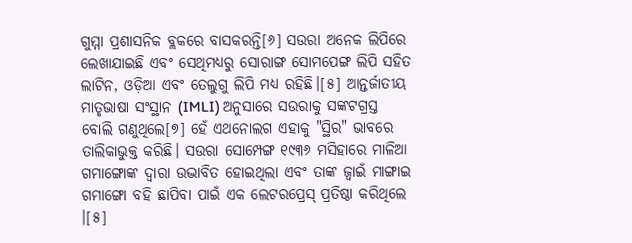ଗୁମ୍ମା ପ୍ରଶାସନିକ ବ୍ଲକରେ ବାସକରନ୍ତି[୬] ସଉରା ଅନେକ ଲିପିରେ ଲେଖାଯାଇଛି ଏବଂ ସେଥିମଧ୍ୟରୁ ସୋରାଙ୍ଗ ସୋମପେଙ୍ଗ ଲିପି ସହିତ ଲାଟିନ, ଓଡ଼ିଆ ଏବଂ ତେଲୁଗୁ ଲିପି ମଧ୍ୟ ରହିଛି।[୫] ଆନ୍ତର୍ଜାତୀୟ ମାତୃଭାଷା ସଂସ୍ଥାନ (IMLI) ଅନୁସାରେ ସଉରାକୁ ସଙ୍କଟଗ୍ରସ୍ତ ବୋଲି ଗଣୁଥିଲେ[୭] ହେଁ ଏଥନୋଲଗ ଏହାକୁ "ସ୍ଥିର" ଭାବରେ ତାଲିକାଭୁକ୍ତ କରିଛି। ସଉରା ସୋମ୍ପେଙ୍ଗ ୧୯୩୬ ମସିହାରେ ମାଳିଆ ଗମାଙ୍ଗୋଙ୍କ ଦ୍ୱାରା ଉଦ୍ଭାବିତ ହୋଇଥିଲା ଏବଂ ତାଙ୍କ ଜ୍ୱାଇଁ ମାଙ୍ଗାଇ ଗମାଙ୍ଗୋ ବହି ଛାପିବା ପାଇଁ ଏକ ଲେଟରପ୍ରେସ୍ ପ୍ରତିଷ୍ଠା କରିଥିଲେ ।[୫]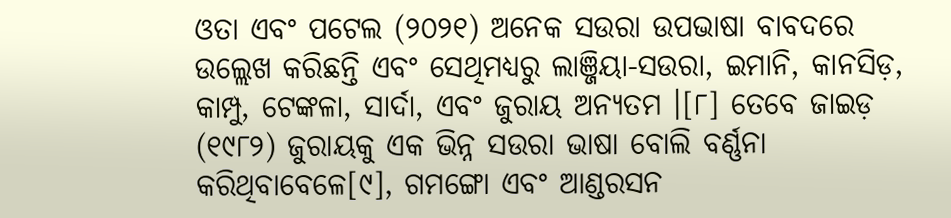ଓତା ଏବଂ ପଟେଲ (୨୦୨୧) ଅନେକ ସଉରା ଉପଭାଷା ବାବଦରେ ଉଲ୍ଲେଖ କରିଛନ୍ତି ଏବଂ ସେଥିମଧ୍ୟରୁ ଲାଞ୍ଜିୟା-ସଉରା, ଇମାନି, କାନସିଡ଼, କାମ୍ପୁ, ଟେଙ୍କଳା, ସାର୍ଦା, ଏବଂ ଜୁରାୟ ଅନ୍ୟତମ ।[୮] ତେବେ ଜାଇଡ଼ (୧୯୮୨) ଜୁରାୟକୁ ଏକ ଭିନ୍ନ ସଉରା ଭାଷା ବୋଲି ବର୍ଣ୍ଣନା କରିଥିବାବେଳେ[୯], ଗମଙ୍ଗୋ ଏବଂ ଆଣ୍ଡରସନ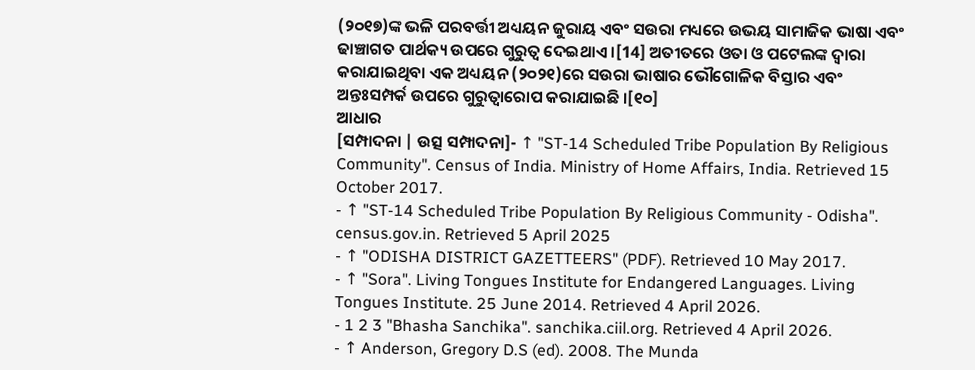(୨୦୧୭)ଙ୍କ ଭଳି ପରବର୍ତ୍ତୀ ଅଧ୍ୟୟନ ଜୁରାୟ ଏବଂ ସଉରା ମଧ୍ୟରେ ଉଭୟ ସାମାଜିକ ଭାଷା ଏବଂ ଢାଞ୍ଚାଗତ ପାର୍ଥକ୍ୟ ଉପରେ ଗୁରୁତ୍ୱ ଦେଇଥାଏ ।[14] ଅତୀତରେ ଓତା ଓ ପଟେଲଙ୍କ ଦ୍ବାରା କରାଯାଇଥିବା ଏକ ଅଧ୍ୟୟନ (୨୦୨୧)ରେ ସଉରା ଭାଷାର ଭୌଗୋଳିକ ବିସ୍ତାର ଏବଂ ଅନ୍ତଃସମ୍ପର୍କ ଉପରେ ଗୁରୁତ୍ୱାରୋପ କରାଯାଇଛି ।[୧୦]
ଆଧାର
[ସମ୍ପାଦନା | ଉତ୍ସ ସମ୍ପାଦନା]- ↑ "ST-14 Scheduled Tribe Population By Religious Community". Census of India. Ministry of Home Affairs, India. Retrieved 15 October 2017.
- ↑ "ST-14 Scheduled Tribe Population By Religious Community - Odisha". census.gov.in. Retrieved 5 April 2025
- ↑ "ODISHA DISTRICT GAZETTEERS" (PDF). Retrieved 10 May 2017.
- ↑ "Sora". Living Tongues Institute for Endangered Languages. Living Tongues Institute. 25 June 2014. Retrieved 4 April 2026.
- 1 2 3 "Bhasha Sanchika". sanchika.ciil.org. Retrieved 4 April 2026.
- ↑ Anderson, Gregory D.S (ed). 2008. The Munda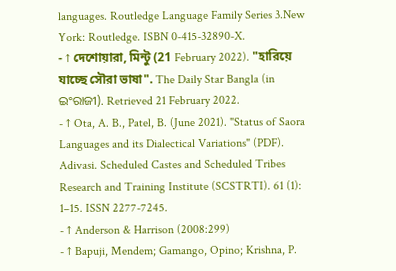languages. Routledge Language Family Series 3.New York: Routledge. ISBN 0-415-32890-X.
- ↑ দেশোয়ারা, মিন্টু (21 February 2022). "হারিয়ে যাচ্ছে সৌরা ভাষা". The Daily Star Bangla (in ଇଂରାଜୀ). Retrieved 21 February 2022.
- ↑ Ota, A. B., Patel, B. (June 2021). "Status of Saora Languages and its Dialectical Variations" (PDF). Adivasi. Scheduled Castes and Scheduled Tribes Research and Training Institute (SCSTRTI). 61 (1): 1–15. ISSN 2277-7245.
- ↑ Anderson & Harrison (2008:299)
- ↑ Bapuji, Mendem; Gamango, Opino; Krishna, P.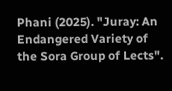Phani (2025). "Juray: An Endangered Variety of the Sora Group of Lects".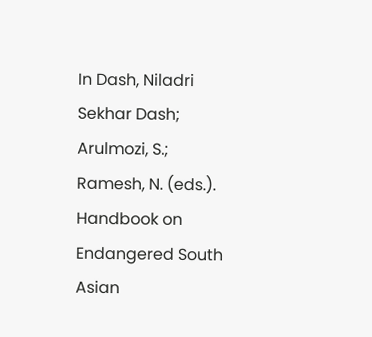In Dash, Niladri Sekhar Dash; Arulmozi, S.; Ramesh, N. (eds.). Handbook on Endangered South Asian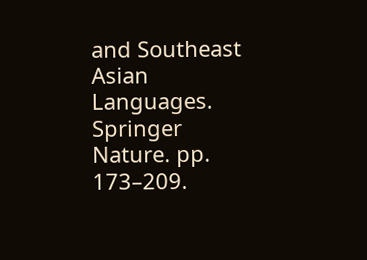and Southeast Asian Languages. Springer Nature. pp. 173–209.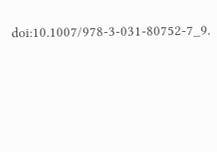doi:10.1007/978-3-031-80752-7_9.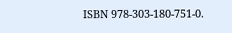ISBN 978-303-180-751-0.